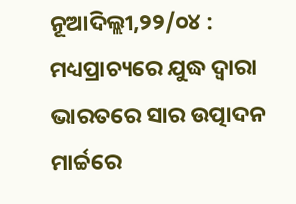ନୂଆଦିଲ୍ଲୀ,୨୨/୦୪ : ମଧ୍ୟପ୍ରାଚ୍ୟରେ ଯୁଦ୍ଧ ଦ୍ୱାରା ଭାରତରେ ସାର ଉତ୍ପାଦନ ମାର୍ଚ୍ଚରେ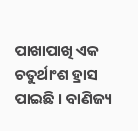ପାଖାପାଖି ଏକ ଚତୁର୍ଥାଂଶ ହ୍ରାସ ପାଇଛି । ବାଣିଜ୍ୟ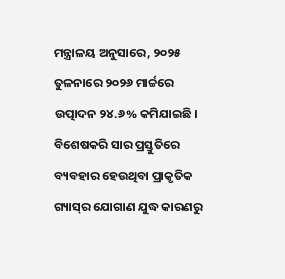ମନ୍ତ୍ରାଳୟ ଅନୁସାରେ, ୨୦୨୫ ତୁଳନାରେ ୨୦୨୬ ମାର୍ଚ୍ଚରେ ଉତ୍ପାଦନ ୨୪.୬% କମିଯାଇଛି । ବିଶେଷକରି ସାର ପ୍ରସ୍ତୁତିରେ ବ୍ୟବହାର ହେଉଥିବା ପ୍ରାକୃତିକ ଗ୍ୟାସ୍‌ର ଯୋଗାଣ ଯୁଦ୍ଧ କାରଣରୁ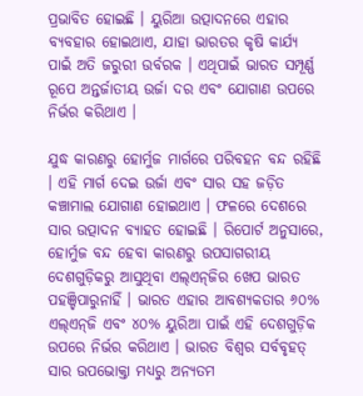ପ୍ରଭାବିତ ହୋଇଛି । ୟୁରିଆ ଉତ୍ପାଦନରେ ଏହାର ବ୍ୟବହାର ହୋଇଥାଏ, ଯାହା ଭାରତର କୃଷି କାର୍ଯ୍ୟ ପାଇଁ ଅତି ଜରୁରୀ ଉର୍ବରକ । ଏଥିପାଇଁ ଭାରତ ସମ୍ପୂର୍ଣ୍ଣ ରୂପେ ଅନ୍ତର୍ଜାତୀୟ ଉର୍ଜା ଦର ଏବଂ ଯୋଗାଣ ଉପରେ ନିର୍ଭର କରିଥାଏ ।

ଯୁଦ୍ଧ କାରଣରୁ ହୋର୍ମୁଜ ମାର୍ଗରେ ପରିବହନ ବନ୍ଦ ରହିଛି । ଏହି ମାର୍ଗ ଦେଇ ଉର୍ଜା ଏବଂ ସାର ସହ ଜଡ଼ିତ କଞ୍ଚାମାଲ ଯୋଗାଣ ହୋଇଥାଏ । ଫଳରେ ଦେଶରେ ସାର ଉତ୍ପାଦନ ବ୍ୟାହତ ହୋଇଛି । ରିପୋର୍ଟ ଅନୁସାରେ, ହୋର୍ମୁଜ ବନ୍ଦ ହେବା କାରଣରୁ ଉପସାଗରୀୟ ଦେଶଗୁଡ଼ିକରୁ ଆସୁଥିବା ଏଲ୍‌ଏନ୍‌ଜିର ଖେପ ଭାରତ ପହଞ୍ଚିପାରୁନାହିଁ । ଭାରତ ଏହାର ଆବଶ୍ୟକତାର ୬୦% ଏଲ୍‌ଏନ୍‌ଜି ଏବଂ ୪୦% ୟୁରିଆ ପାଇଁ ଏହି ଦେଶଗୁଡ଼ିକ ଉପରେ ନିର୍ଭର କରିଥାଏ । ଭାରତ ବିଶ୍ୱର ସର୍ବବୃହତ୍‌ ସାର ଉପଭୋକ୍ତା ମଧ୍ୟରୁ ଅନ୍ୟତମ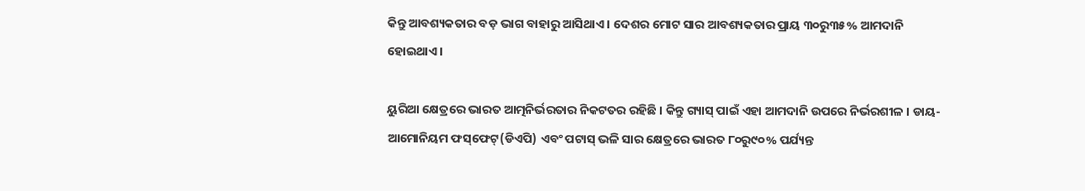କିନ୍ତୁ ଆବଶ୍ୟକତାର ବଡ଼ ଭାଗ ବାହାରୁ ଆସିଥାଏ । ଦେଶର ମୋଟ ସାର ଆବଶ୍ୟକତାର ପ୍ରାୟ ୩୦ରୁ୩୫% ଆମଦାନି ହୋଇଥାଏ ।

ୟୁରିଆ କ୍ଷେତ୍ରରେ ଭାରତ ଆତ୍ମନିର୍ଭରତାର ନିକଟତର ରହିଛି । କିନ୍ତୁ ଗ୍ୟାସ୍‌ ପାଇଁ ଏହା ଆମଦାନି ଉପରେ ନିର୍ଭରଶୀଳ । ଡାୟ-ଆମୋନିୟମ ଫସ୍‌ଫେଟ୍‌(ଡିଏପି) ଏବଂ ପଟାସ୍‌ ଭଳି ସାର କ୍ଷେତ୍ରରେ ଭାରତ ୮୦ରୁ୯୦% ପର୍ଯ୍ୟନ୍ତ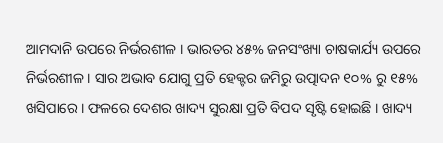ଆମଦାନି ଉପରେ ନିର୍ଭରଶୀଳ । ଭାରତର ୪୫% ଜନସଂଖ୍ୟା ଚାଷକାର୍ଯ୍ୟ ଉପରେ ନିର୍ଭରଶୀଳ । ସାର ଅଭାବ ଯୋଗୁ ପ୍ରତି ହେକ୍ଟର ଜମିରୁ ଉତ୍ପାଦନ ୧୦% ରୁ ୧୫% ଖସିପାରେ । ଫଳରେ ଦେଶର ଖାଦ୍ୟ ସୁରକ୍ଷା ପ୍ରତି ବିପଦ ସୃଷ୍ଟି ହୋଇଛି । ଖାଦ୍ୟ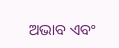ଅଭାବ ଏବଂ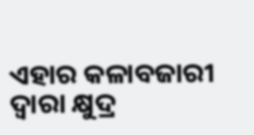ଏହାର କଳାବଜାରୀ ଦ୍ୱାରା କ୍ଷୁଦ୍ର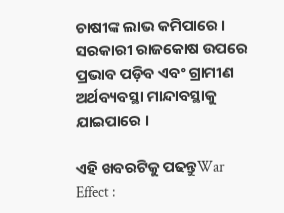ଚାଷୀଙ୍କ ଲାଭ କମିପାରେ । ସରକାରୀ ରାଜକୋଷ ଉପରେ ପ୍ରଭାବ ପଡ଼ିବ ଏବଂ ଗ୍ରାମୀଣ ଅର୍ଥବ୍ୟବସ୍ଥା ମାନ୍ଦାବସ୍ଥାକୁ ଯାଇପାରେ ।

ଏହି ଖବରଟିକୁ ପଢନ୍ତୁWar Effect :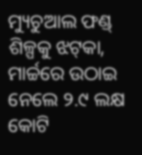ମ୍ୟୁଚୁଆଲ ଫଣ୍ଡ୍‌ ଶିଳ୍ପକୁ ଝଟ୍‌କା, ମାର୍ଚ୍ଚରେ ଉଠାଇ ନେଲେ ୨.୯ ଲକ୍ଷ କୋଟି